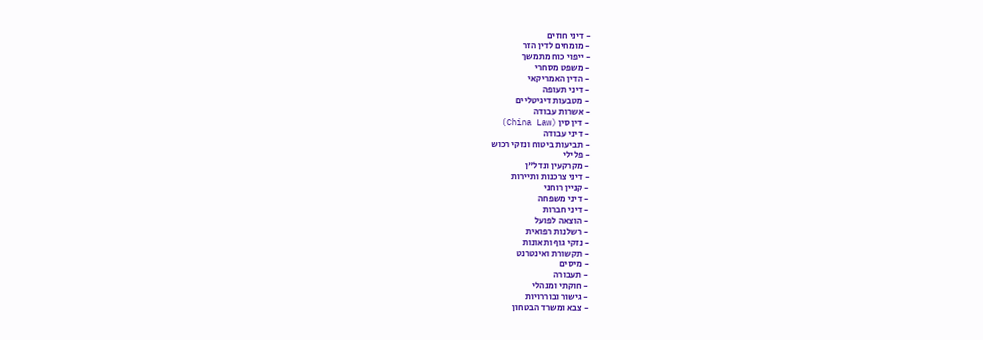- דיני חוזים
- מומחים לדין הזר
- ייפוי כוח מתמשך
- משפט מסחרי
- הדין האמריקאי
- דיני תעופה
- מטבעות דיגיטליים
- אשרות עבודה
- דין סין (China Law)
- דיני עבודה
- תביעות ביטוח ונזקי רכוש
- פלילי
- מקרקעין ונדל"ן
- דיני צרכנות ותיירות
- קניין רוחני
- דיני משפחה
- דיני חברות
- הוצאה לפועל
- רשלנות רפואית
- נזקי גוף ותאונות
- תקשורת ואינטרנט
- מיסים
- תעבורה
- חוקתי ומנהלי
- גישור ובוררויות
- צבא ומשרד הבטחון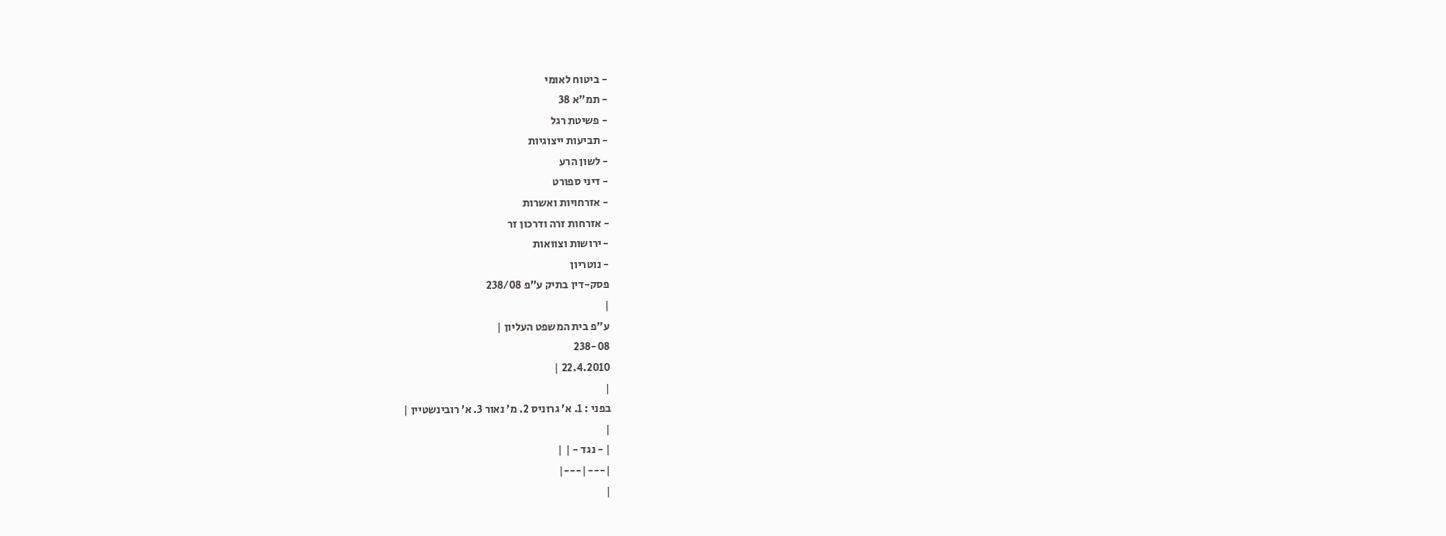- ביטוח לאומי
- תמ"א 38
- פשיטת רגל
- תביעות ייצוגיות
- לשון הרע
- דיני ספורט
- אזרחויות ואשרות
- אזרחות זרה ודרכון זר
- ירושות וצוואות
- נוטריון
פסק-דין בתיק ע"פ 238/08
|
ע"פ בית המשפט העליון |
238-08
22.4.2010 |
|
בפני : 1. א' גרוניס 2. מ' נאור 3. א' רובינשטיין |
|
| - נגד - | |
|---|---|
|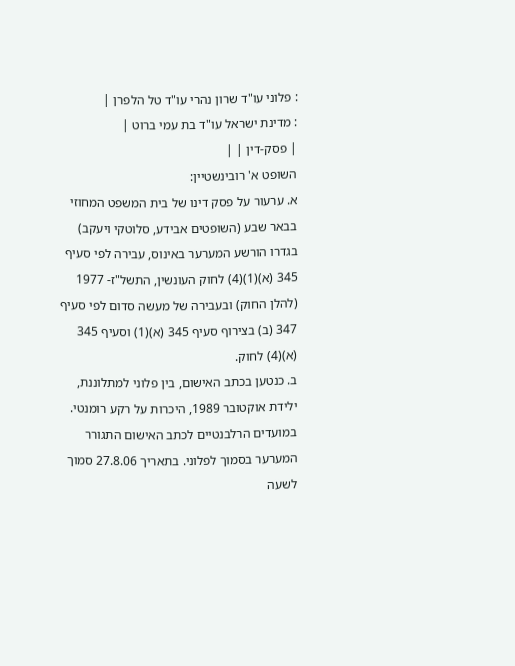: פלוני עו"ד שרון נהרי עו"ד טל הלפרן |
: מדינת ישראל עו"ד בת עמי ברוט |
| פסק-דין | |
השופט א' רובינשטיין:
א. ערעור על פסק דינו של בית המשפט המחוזי בבאר שבע (השופטים אבידע, סלוטקי ויעקב) בגדרו הורשע המערער באינוס, עבירה לפי סעיף 345 (א)(1)(4) לחוק העונשין, התשל"ז- 1977 (להלן החוק) ובעבירה של מעשה סדום לפי סעיף 347 (ב) בצירוף סעיף 345 (א)(1) וסעיף 345 (א)(4) לחוק.
ב. כנטען בכתב האישום, בין פלוני למתלוננת, ילידת אוקטובר 1989, היכרות על רקע רומנטי. במועדים הרלבנטיים לכתב האישום התגורר המערער בסמוך לפלוני. בתאריך 27.8.06 סמוך לשעה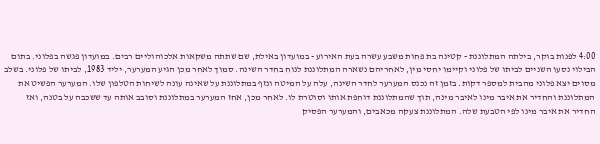4:00 לפנות בוקר, בילתה המתלוננת - קטינה בת פחות משבע עשרה בעת האירוע - במועדון באילת, שם שתתה משקאות אלכוהוליים רבים. במועדון פגשה בפלוני. בתום הבילוי נסעו השניים לביתו של פלוני וקיימו יחסי מין, לאחריהם נשארה המתלוננת לנוח בחדר השינה. סמוך לאחר מכן הגיע המערער, יליד 1983, לביתו של פלוני. בשלב מסוים יצא פלוני מהבית למספר דקות. בזמן זה נכנס המערער לחדר השינה, עלה על המיטה ונזף במתלוננת על שאינה עונה לשיחות הטלפון שלו. המערער הפשיט את המתלוננת והחדיר את איבר מינו לאיבר מינה, תוך שהמתלוננת דוחפת אותו וסוטרת לו. לאחר מכן, אחז המערער במתלוננת וסובב אותה עד ששכבה על בטנה, ואז החדיר את איבר מינו לפי הטבעת שלה. המתלוננת צעקה מכאבים, והמערער הפסיק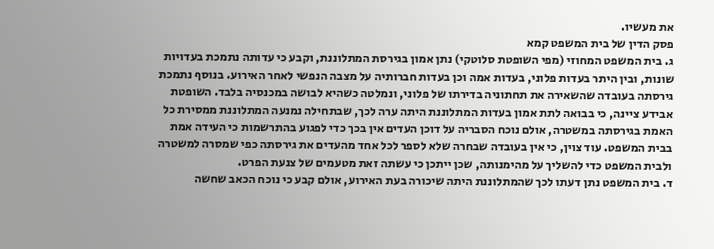את מעשיו.
פסק הדין של בית המשפט קמא
ג. בית המשפט המחוזי (מפי השופטת סלוטקי) נתן אמון בגירסת המתלוננת, וקבע כי עדותה נתמכת בעדויות שונות, ובין היתר בעדות פלוני, בעדות אמה וכן בעדות חברותיה על מצבה הנפשי לאחר האירוע. בנוסף נתמכת גירסתה בעובדה שהשאירה את תחתוניה בדירתו של פלוני, ונמלטה כשהיא לבושה במכנסיה בלבד. השופטת אבידע ציינה, כי בבואה לתת אמון בעדות המתלוננת היתה ערה לכך, שבתחילה נמנעה המתלוננת ממסירת כל האמת בגירסתה במשטרה, אולם נוכח הסבריה על דוכן העדים אין בכך כדי לפגוע בהתרשמות כי העידה אמת בבית המשפט. עוד צוין, כי אין בעובדה שבחרה שלא לספר לכל אחד מהעדים את גירסתה כפי שמסרה למשטרה ולבית המשפט כדי להשליך על מהימנותה, שכן ייתכן כי עשתה זאת מטעמים של צנעת הפרט.
ד. בית המשפט נתן דעתו לכך שהמתלוננת היתה שיכורה בעת האירוע, אולם קבע כי נוכח הכאב שחשה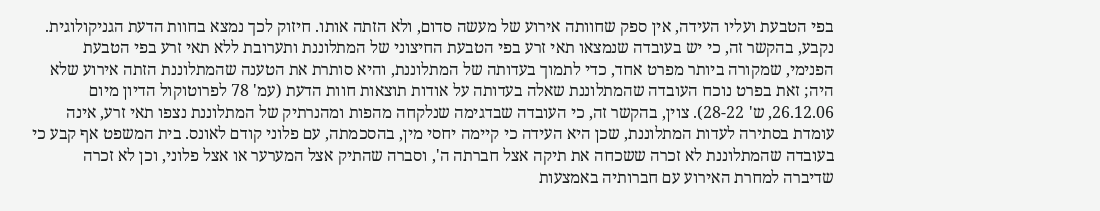בפי הטבעת ועליו העידה, אין ספק שחוותה אירוע של מעשה סדום, ולא הזתה אותו. חיזוק לכך נמצא בחוות הדעת הגניקולוגית. נקבע, בהקשר זה, כי יש בעובדה שנמצאו תאי זרע בפי הטבעת החיצוני של המתלוננת ותערובת ללא תאי זרע בפי הטבעת הפנימי, שמקורה ביותר מפרט אחד, כדי לתמוך בעדותה של המתלוננת, והיא סותרת את הטענה שהמתלוננת הזתה אירוע שלא היה; זאת בפרט נוכח העובדה שהמתלוננת שאלה בעדותה על אודות תוצאות חוות הדעת (עמ' 78 לפרוטוקול הדיון מיום 26.12.06, ש' 28-22). צוין, בהקשר זה, כי העובדה שבדגימה שנלקחה מהפות ומהנרתיק של המתלוננת נצפו תאי זרע, אינה עומדת בסתירה לעדות המתלוננת, שכן היא העידה כי קיימה יחסי מין, בהסכמתה, עם פלוני קודם לאונס. בית המשפט אף קבע כי בעובדה שהמתלוננת לא זכרה ששכחה את תיקה אצל חברתה ה', וסברה שהתיק אצל המערער או אצל פלוני, וכן לא זכרה שדיברה למחרת האירוע עם חברותיה באמצעות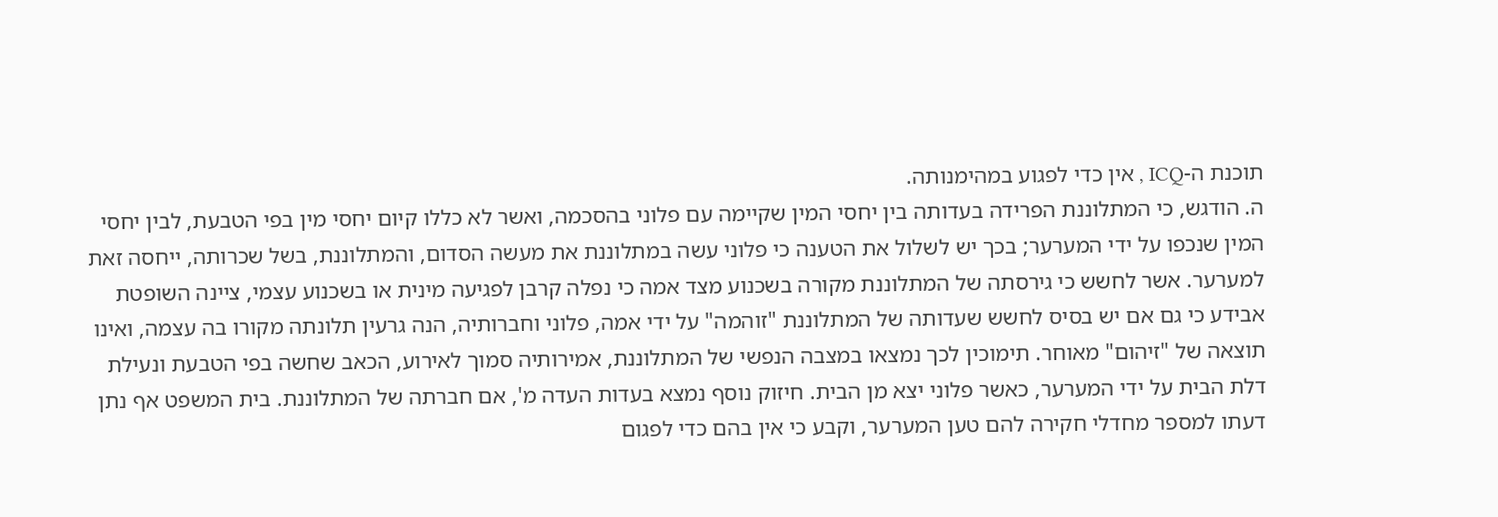תוכנת ה-ICQ , אין כדי לפגוע במהימנותה.
ה. הודגש, כי המתלוננת הפרידה בעדותה בין יחסי המין שקיימה עם פלוני בהסכמה, ואשר לא כללו קיום יחסי מין בפי הטבעת, לבין יחסי המין שנכפו על ידי המערער; בכך יש לשלול את הטענה כי פלוני עשה במתלוננת את מעשה הסדום, והמתלוננת, בשל שכרותה, ייחסה זאת למערער. אשר לחשש כי גירסתה של המתלוננת מקורה בשכנוע מצד אמה כי נפלה קרבן לפגיעה מינית או בשכנוע עצמי, ציינה השופטת אבידע כי גם אם יש בסיס לחשש שעדותה של המתלוננת "זוהמה" על ידי אמה, פלוני וחברותיה, הנה גרעין תלונתה מקורו בה עצמה, ואינו תוצאה של "זיהום" מאוחר. תימוכין לכך נמצאו במצבה הנפשי של המתלוננת, אמירותיה סמוך לאירוע, הכאב שחשה בפי הטבעת ונעילת דלת הבית על ידי המערער, כאשר פלוני יצא מן הבית. חיזוק נוסף נמצא בעדות העדה מ', אם חברתה של המתלוננת. בית המשפט אף נתן דעתו למספר מחדלי חקירה להם טען המערער, וקבע כי אין בהם כדי לפגום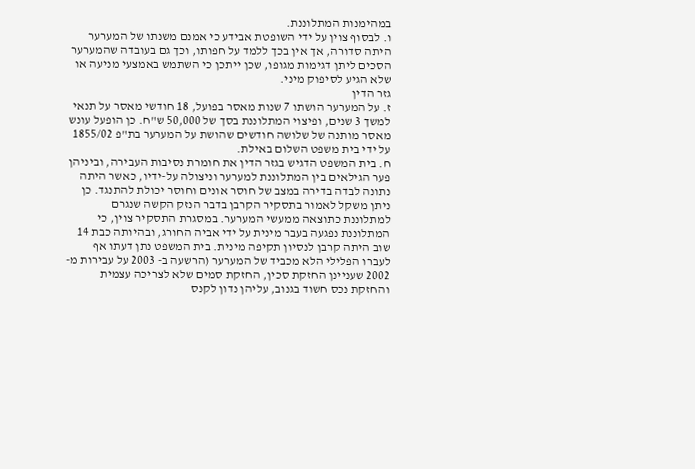במהימנות המתלוננת.
ו. לבסוף צוין על ידי השופטת אבידע כי אמנם משנתו של המערער היתה סדורה, אך אין בכך ללמד על חפותו, וכך גם בעובדה שהמערער הסכים ליתן דגימות מגופו, שכן ייתכן כי השתמש באמצעי מניעה או שלא הגיע לסיפוק מיני.
גזר הדין
ז. על המערער הושתו 7 שנות מאסר בפועל, 18 חודשי מאסר על תנאי למשך 3 שנים, ופיצוי המתלוננת בסך של 50,000 ש"ח. כן הופעל עונש מאסר מותנה של שלושה חודשים שהושת על המערער בת"פ 1855/02 על ידי בית משפט השלום באילת.
ח. בית המשפט הדגיש בגזר הדין את חומרת נסיבות העבירה, וביניהן פער הגילאים בין המתלוננת למערער וניצולה על-ידיו, כאשר היתה נתונה לבדה בדירה במצב של חוסר אונים וחוסר יכולת להתנגד. כן ניתן משקל לאמור בתסקיר הקרבן בדבר הנזק הקשה שנגרם למתלוננת כתוצאה ממעשי המערער. במסגרת התסקיר צוין, כי המתלוננת נפגעה בעבר מינית על ידי אביה החורג, ובהיותה כבת 14 שוב היתה קרבן לנסיון תקיפה מינית. בית המשפט נתן דעתו אף לעברו הפלילי הלא מכביד של המערער (הרשעה ב- 2003 על עבירות מ- 2002 שעניינן החזקת סכין, החזקת סמים שלא לצריכה עצמית והחזקת נכס חשוד בגנוב, עליהן נדון לקנס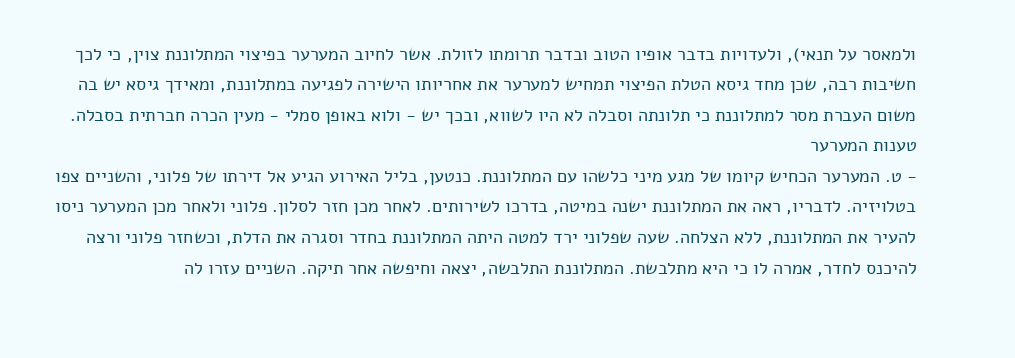ולמאסר על תנאי), ולעדויות בדבר אופיו הטוב ובדבר תרומתו לזולת. אשר לחיוב המערער בפיצוי המתלוננת צוין, כי לכך חשיבות רבה, שכן מחד גיסא הטלת הפיצוי תמחיש למערער את אחריותו הישירה לפגיעה במתלוננת, ומאידך גיסא יש בה משום העברת מסר למתלוננת כי תלונתה וסבלה לא היו לשווא, ובכך יש - ולוא באופן סמלי - מעין הכרה חברתית בסבלה.
טענות המערער
- ט. המערער הכחיש קיומו של מגע מיני כלשהו עם המתלוננת. כנטען, בליל האירוע הגיע אל דירתו של פלוני, והשניים צפו בטלויזיה. לדבריו, ראה את המתלוננת ישנה במיטה, בדרכו לשירותים. לאחר מכן חזר לסלון. פלוני ולאחר מכן המערער ניסו להעיר את המתלוננת, ללא הצלחה. שעה שפלוני ירד למטה היתה המתלוננת בחדר וסגרה את הדלת, וכשחזר פלוני ורצה להיכנס לחדר, אמרה לו כי היא מתלבשת. המתלוננת התלבשה, יצאה וחיפשה אחר תיקה. השניים עזרו לה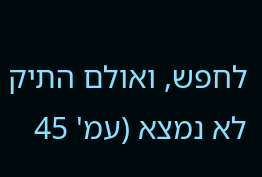לחפש, ואולם התיק לא נמצא (עמ' 45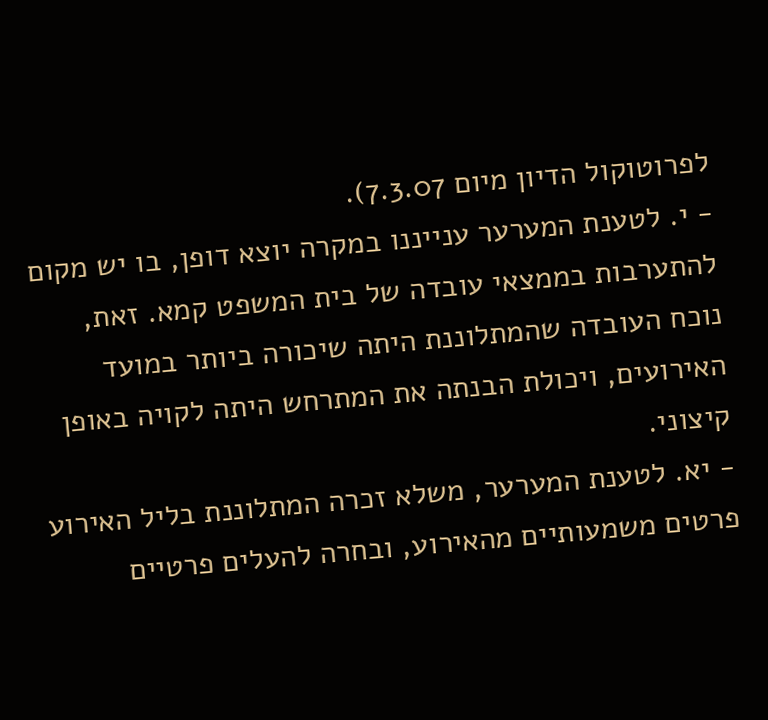לפרוטוקול הדיון מיום 7.3.07).
- י. לטענת המערער ענייננו במקרה יוצא דופן, בו יש מקום להתערבות בממצאי עובדה של בית המשפט קמא. זאת, נוכח העובדה שהמתלוננת היתה שיכורה ביותר במועד האירועים, ויכולת הבנתה את המתרחש היתה לקויה באופן קיצוני.
- יא. לטענת המערער, משלא זכרה המתלוננת בליל האירוע פרטים משמעותיים מהאירוע, ובחרה להעלים פרטיים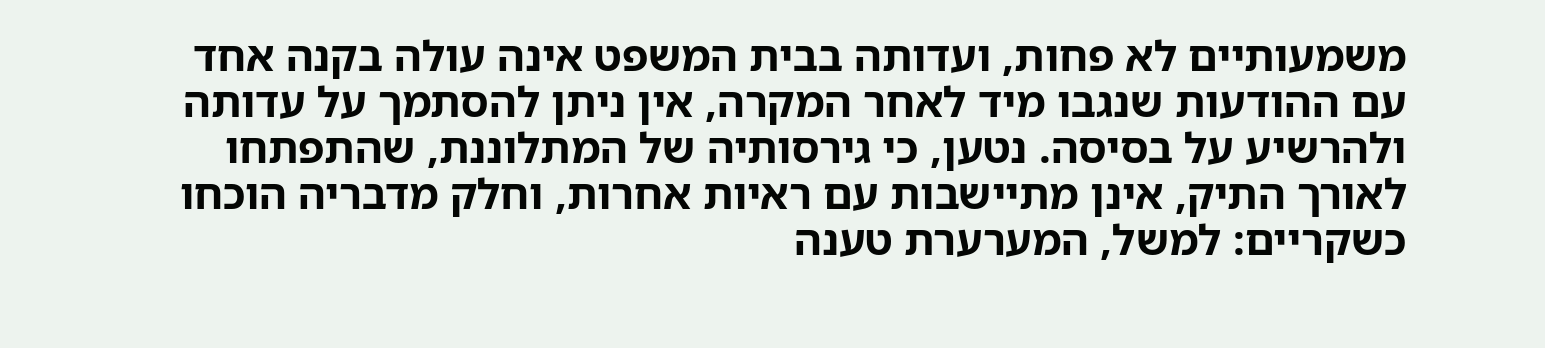משמעותיים לא פחות, ועדותה בבית המשפט אינה עולה בקנה אחד עם ההודעות שנגבו מיד לאחר המקרה, אין ניתן להסתמך על עדותה ולהרשיע על בסיסה. נטען, כי גירסותיה של המתלוננת, שהתפתחו לאורך התיק, אינן מתיישבות עם ראיות אחרות, וחלק מדבריה הוכחו כשקריים: למשל, המערערת טענה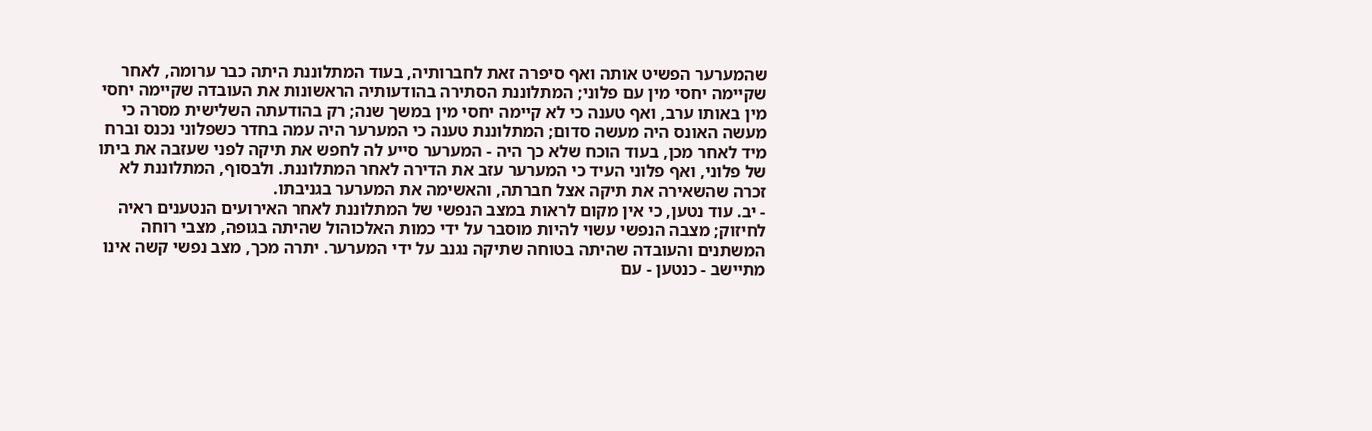שהמערער הפשיט אותה ואף סיפרה זאת לחברותיה, בעוד המתלוננת היתה כבר ערומה, לאחר שקיימה יחסי מין עם פלוני; המתלוננת הסתירה בהודעותיה הראשונות את העובדה שקיימה יחסי מין באותו ערב, ואף טענה כי לא קיימה יחסי מין במשך שנה; רק בהודעתה השלישית מסרה כי מעשה האונס היה מעשה סדום; המתלוננת טענה כי המערער היה עמה בחדר כשפלוני נכנס וברח מיד לאחר מכן, בעוד הוכח שלא כך היה - המערער סייע לה לחפש את תיקה לפני שעזבה את ביתו של פלוני, ואף פלוני העיד כי המערער עזב את הדירה לאחר המתלוננת. ולבסוף, המתלוננת לא זכרה שהשאירה את תיקה אצל חברתה, והאשימה את המערער בגניבתו.
- יב. עוד נטען, כי אין מקום לראות במצב הנפשי של המתלוננת לאחר האירועים הנטענים ראיה לחיזוק; מצבה הנפשי עשוי להיות מוסבר על ידי כמות האלכוהול שהיתה בגופה, מצבי רוחה המשתנים והעובדה שהיתה בטוחה שתיקה נגנב על ידי המערער. יתרה מכך, מצב נפשי קשה אינו מתיישב - כנטען - עם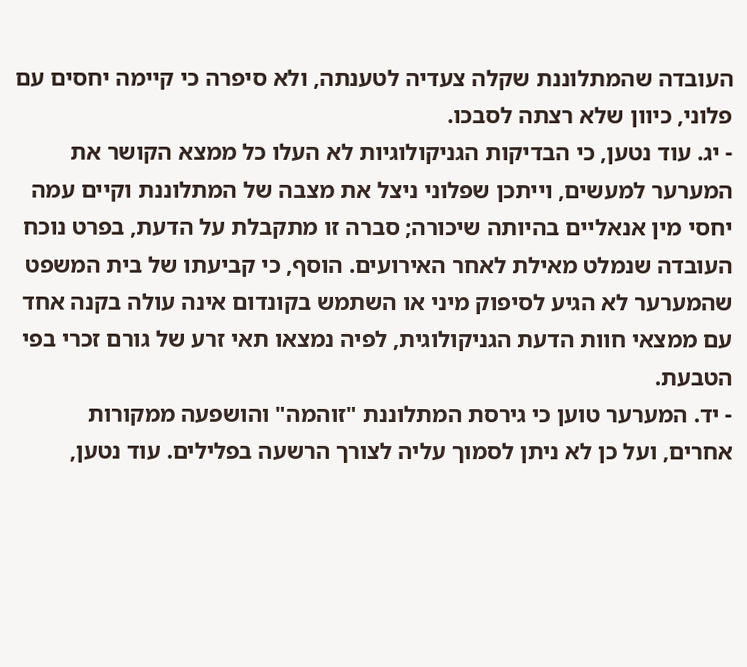העובדה שהמתלוננת שקלה צעדיה לטענתה, ולא סיפרה כי קיימה יחסים עם פלוני, כיוון שלא רצתה לסבכו.
- יג. עוד נטען, כי הבדיקות הגניקולוגיות לא העלו כל ממצא הקושר את המערער למעשים, וייתכן שפלוני ניצל את מצבה של המתלוננת וקיים עמה יחסי מין אנאליים בהיותה שיכורה; סברה זו מתקבלת על הדעת, בפרט נוכח העובדה שנמלט מאילת לאחר האירועים. הוסף, כי קביעתו של בית המשפט שהמערער לא הגיע לסיפוק מיני או השתמש בקונדום אינה עולה בקנה אחד עם ממצאי חוות הדעת הגניקולוגית, לפיה נמצאו תאי זרע של גורם זכרי בפי הטבעת.
- יד. המערער טוען כי גירסת המתלוננת "זוהמה" והושפעה ממקורות אחרים, ועל כן לא ניתן לסמוך עליה לצורך הרשעה בפלילים. עוד נטען,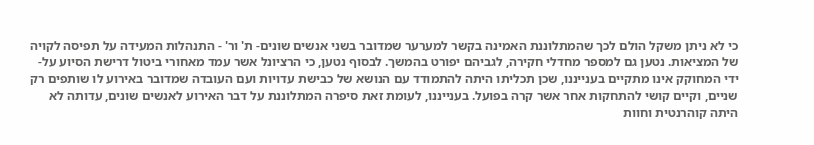כי לא ניתן משקל הולם לכך שהמתלוננת האמינה בקשר למערער שמדובר בשני אנשים שונים- ת' ור' - התנהלות המעידה על תפיסה לקויה של המציאות. נטען גם למספר מחדלי חקירה, לגביהם יפורט בהמשך. לבסוף נטען, כי הרציונל אשר עמד מאחורי ביטול דרישת הסיוע על-ידי המחוקק אינו מתקיים בענייננו, שכן תכליתו היתה להתמודד עם הנושא של כבישת עדויות ועם העובדה שמדובר באירוע לו שותפים רק שניים, וקיים קושי להתחקות אחר אשר קרה בפועל. בענייננו, לעומת זאת סיפרה המתלוננת על דבר האירוע לאנשים שונים, עדותה לא היתה קוהרנטית וחוות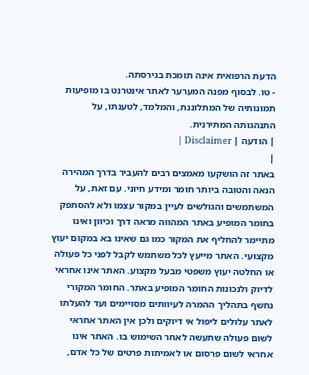הדעת הרפואית אינה תומכת בגירסתה.
- טו. לבסוף מפנה המערער לאתר אינטרנט בו מופיעות תמונותיה של המתלוננת, והמלמד, לטענתו, על התנהגותה המתירנית.
| הודעה | Disclaimer |
|
באתר זה הושקעו מאמצים רבים להעביר בדרך המהירה הנאה והטובה ביותר חומר ומידע חיוני. עם זאת, על המשתמשים והגולשים לעיין במקור עצמו ולא להסתפק בחומר המופיע באתר המהווה מראה דרך וכיוון ואינו מתיימר להחליף את המקור כמו גם שאינו בא במקום יעוץ מקצועי. האתר מייעץ לכל משתמש לקבל לפני כל פעולה או החלטה יעוץ משפטי מבעל מקצוע. האתר אינו אחראי לדיוק ולנכונות החומר המופיע באתר. החומר המקורי נחשף בתהליך ההמרה לעיוותים מסויימים ועד להעלתו לאתר עלולים ליפול אי דיוקים ולכן אין האתר אחראי לשום פעולה שתעשה לאחר השימוש בו. האתר אינו אחראי לשום פרסום או לאמיתות פרטים של כל אדם,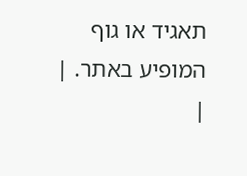תאגיד או גוף המופיע באתר. |
|